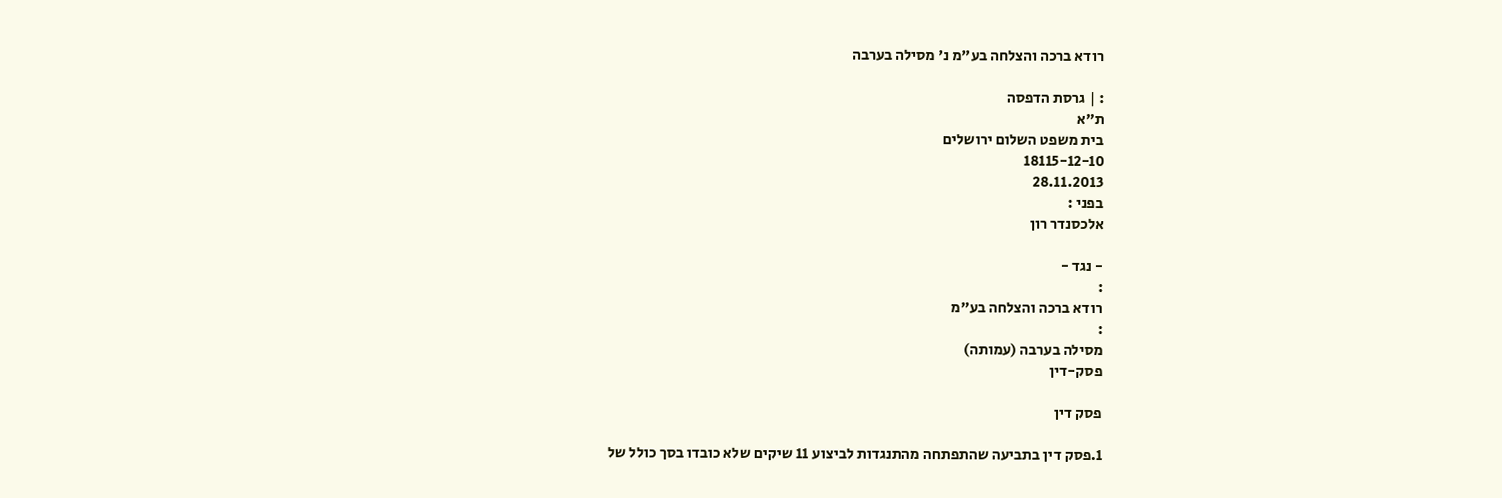רודא ברכה והצלחה בע"מ נ' מסילה בערבה

: | גרסת הדפסה
ת"א
בית משפט השלום ירושלים
18115-12-10
28.11.2013
בפני :
אלכסנדר רון

- נגד -
:
רודא ברכה והצלחה בע"מ
:
מסילה בערבה (עמותה)
פסק-דין

פסק דין

1.פסק דין בתביעה שהתפתחה מהתנגדות לביצוע 11 שיקים שלא כובדו בסך כולל של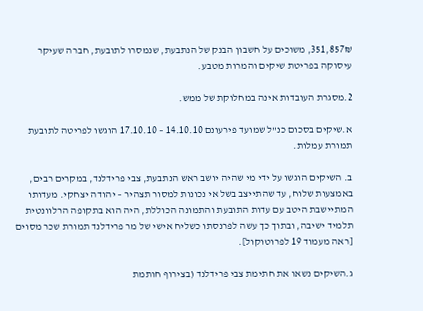351,857₪, משוכים על חשבון הבנק של הנתבעת, שנמסרו לתובעת, חברה שעיקר עיסוקה בפריטת שיקים והמרות מטבע.

2.מסגרת העובדות אינה במחלוקת של ממש.

א.שיקים בסכום כנ"ל שמועד פירעונם 14.10.10 – 17.10.10 הוגשו לפריטה לתובעת תמורת עמלות.

ב. השיקים הוגשו על ידי מי שהיה יושב ראש הנתבעת, צבי פרידלנד, במקרים רבים, באמצעות שלוח, עד שהתייצב בשל אי נכונות למסור תצהיר – יהודה יצחקי. מעדותו המתיישבת היטב עם עדות התובעת והתמונה הכוללת, היה הוא בתקופה הרלוונטית תלמיד ישיבה, ובתוך כך עשה לפרנסתו כשליח אישי של מר פרידלנד תמורת שכר מסוים [ראה מעמוד 19 לפרוטוקול].

ג.השיקים נשאו את חתימת צבי פרידלנד (בצירוף חותמת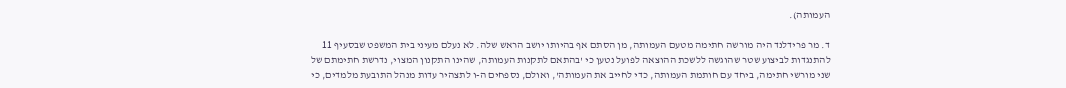העמותה).

ד. מר פרידלנד היה מורשה חתימה מטעם העמותה, מן הסתם אף בהיותו יושב הראש שלה. לא נעלם מעיני בית המשפט שבסעיף 11 להתנגדות לביצוע שטר שהוגשה ללשכת ההוצאה לפועל נטען כי 'בהתאם לתקנות העמותה, שהינו התקנון המצוי, נדרשת חתימתם של שני מורשי חתימה, ביחד עם חותמת העמותה, כדי לחייב את העמותה', ואולם, נספחים ה-ו לתצהיר עדות מנהל התובעת מלמדים, כי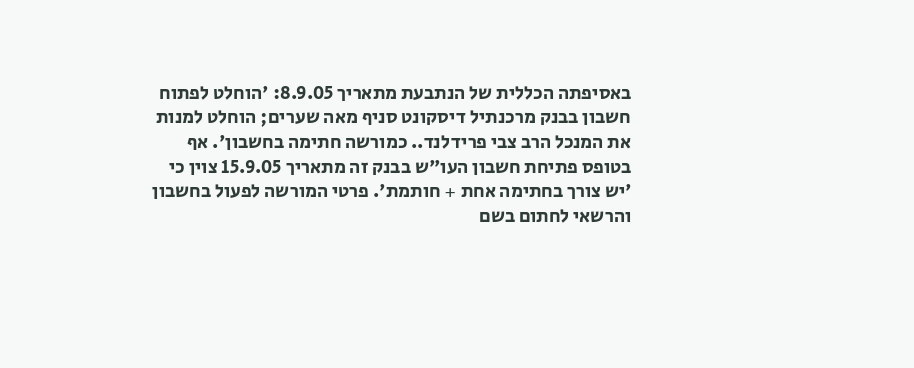באסיפתה הכללית של הנתבעת מתאריך 8.9.05: 'הוחלט לפתוח חשבון בבנק מרכנתיל דיסקונט סניף מאה שערים; הוחלט למנות את המנכל הרב צבי פרידלנד.. כמורשה חתימה בחשבון'. אף בטופס פתיחת חשבון העו"ש בבנק זה מתאריך 15.9.05 צוין כי 'יש צורך בחתימה אחת + חותמת'. פרטי המורשה לפעול בחשבון והרשאי לחתום בשם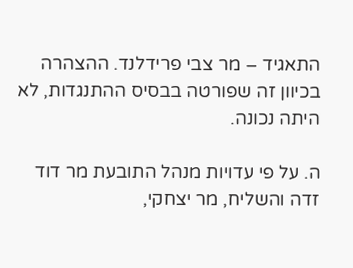התאגיד – מר צבי פרידלנד. ההצהרה בכיוון זה שפורטה בבסיס ההתנגדות, לא היתה נכונה.

ה. על פי עדויות מנהל התובעת מר דוד זדה והשליח, מר יצחקי,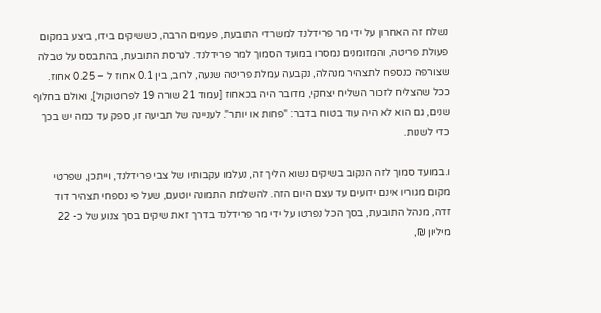נשלח זה האחרון על ידי מר פרידלנד למשרדי התובעת, פעמים הרבה, כששיקים בידו, ביצע במקום פעולת פריטה, והמזומנים נמסרו במועד הסמוך למר פרידלנד. לגרסת התובעת, בהתבסס על טבלה שצורפה כנספח לתצהיר מנהלה, נקבעה עמלת פריטה שנעה, לרוב, בין 0.1 אחוז ל – 0.25 אחוז. ככל שהצליח לזכור השליח יצחקי, מדובר היה בכאחוז [עמוד 21 שורה 19 לפרוטוקול], ואולם בחלוף שנים, גם הוא לא היה עוד בטוח בדבר: "פחות או יותר". לעניינה של תביעה זו, ספק עד כמה יש בכך כדי לשנות.

ו.במועד סמוך לזה הנקוב בשיקים נשוא הליך זה, נעלמו עקבותיו של צבי פרידלנד, וייתכן, שפרטי מקום מגוריו אינם ידועים עד עצם היום הזה. להשלמת התמונה יוטעם, שעל פי נספחי תצהיר דוד זדה, מנהל התובעת, בסך הכל נפרטו על ידי מר פרידלנד בדרך זאת שיקים בסך צנוע של כ- 22 מיליון ₪,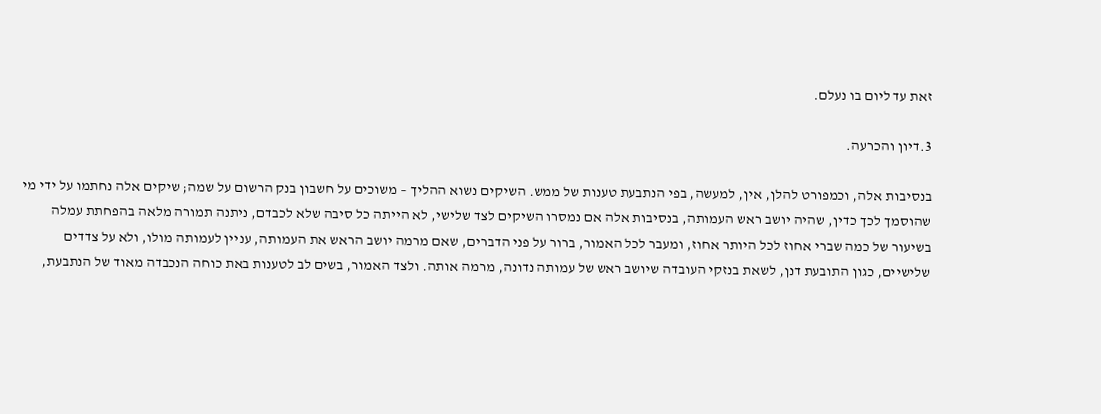זאת עד ליום בו נעלם.

3.דיון והכרעה.

בנסיבות אלה, וכמפורט להלן, אין, למעשה, בפי הנתבעת טענות של ממש. השיקים נשוא ההליך – משוכים על חשבון בנק הרשום על שמה; שיקים אלה נחתמו על ידי מי שהוסמך לכך כדין, שהיה יושב ראש העמותה, בנסיבות אלה אם נמסרו השיקים לצד שלישי, לא הייתה כל סיבה שלא לכבדם, ניתנה תמורה מלאה בהפחתת עמלה בשיעור של כמה שברי אחוז לכל היותר אחוז, ומעבר לכל האמור, ברור על פני הדברים, שאם מרמה יושב הראש את העמותה, עניין לעמותה מולו, ולא על צדדים שלישיים, כגון התובעת דנן, לשאת בנזקי העובדה שיושב ראש של עמותה נדונה, מרמה אותה. ולצד האמור, בשים לב לטענות באת כוחה הנכבדה מאוד של הנתבעת,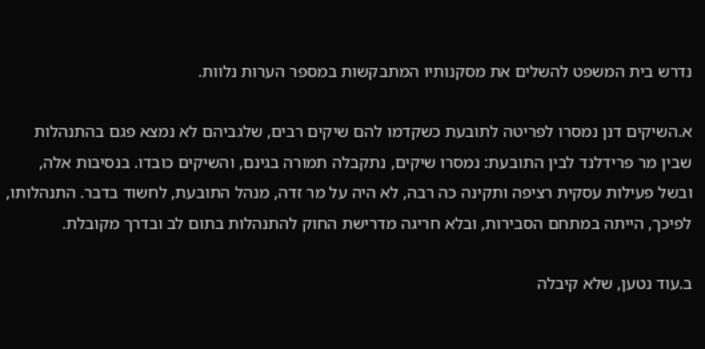נדרש בית המשפט להשלים את מסקנותיו המתבקשות במספר הערות נלוות.

א.השיקים דנן נמסרו לפריטה לתובעת כשקדמו להם שיקים רבים, שלגביהם לא נמצא פגם בהתנהלות שבין מר פרידלנד לבין התובעת: נמסרו שיקים, נתקבלה תמורה בגינם, והשיקים כובדו. בנסיבות אלה, ובשל פעילות עסקית רציפה ותקינה כה רבה, לא היה על מר זדה, מנהל התובעת, לחשוד בדבר. התנהלותו, לפיכך, הייתה במתחם הסבירות, ובלא חריגה מדרישת החוק להתנהלות בתום לב ובדרך מקובלת.

ב.עוד נטען, שלא קיבלה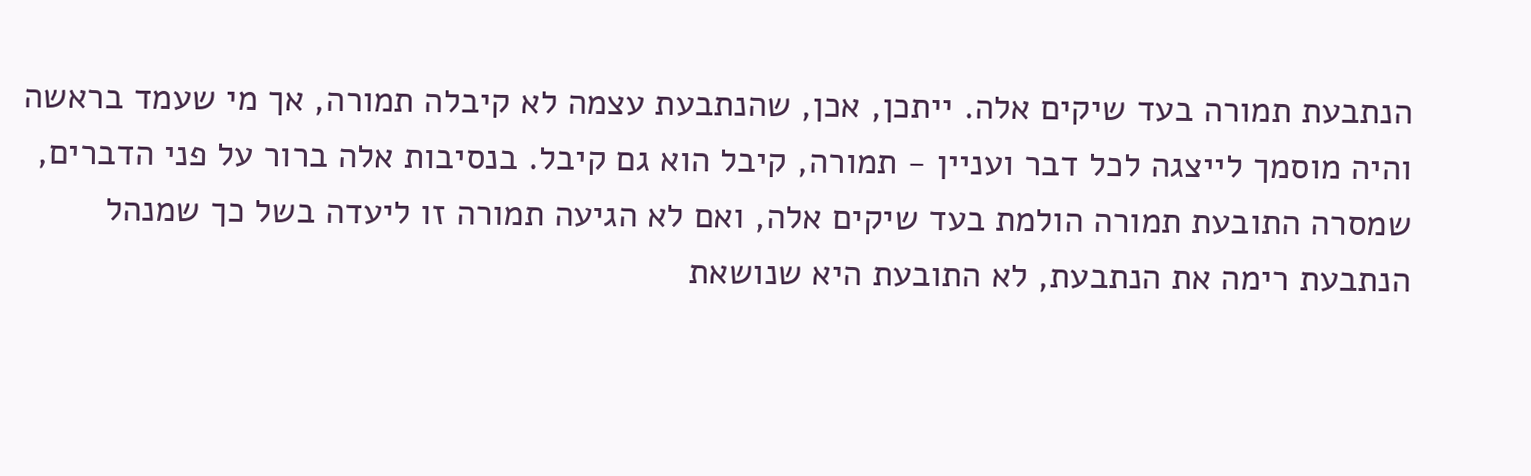הנתבעת תמורה בעד שיקים אלה. ייתכן, אכן, שהנתבעת עצמה לא קיבלה תמורה, אך מי שעמד בראשה והיה מוסמך לייצגה לכל דבר ועניין - תמורה, קיבל הוא גם קיבל. בנסיבות אלה ברור על פני הדברים, שמסרה התובעת תמורה הולמת בעד שיקים אלה, ואם לא הגיעה תמורה זו ליעדה בשל כך שמנהל הנתבעת רימה את הנתבעת, לא התובעת היא שנושאת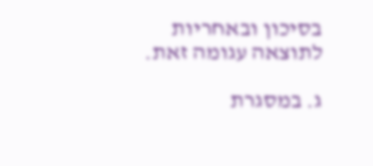בסיכון ובאחריות לתוצאה עגומה זאת.

ג. במסגרת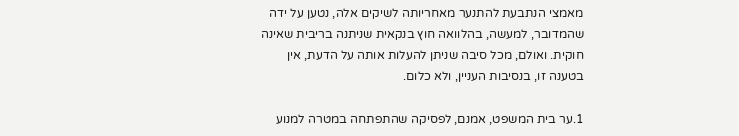מאמצי הנתבעת להתנער מאחריותה לשיקים אלה, נטען על ידה שהמדובר, למעשה, בהלוואה חוץ בנקאית שניתנה בריבית שאינה חוקית. ואולם, מכל סיבה שניתן להעלות אותה על הדעת, אין בטענה זו, בנסיבות העניין, ולא כלום.

1.ער בית המשפט, אמנם, לפסיקה שהתפתחה במטרה למנוע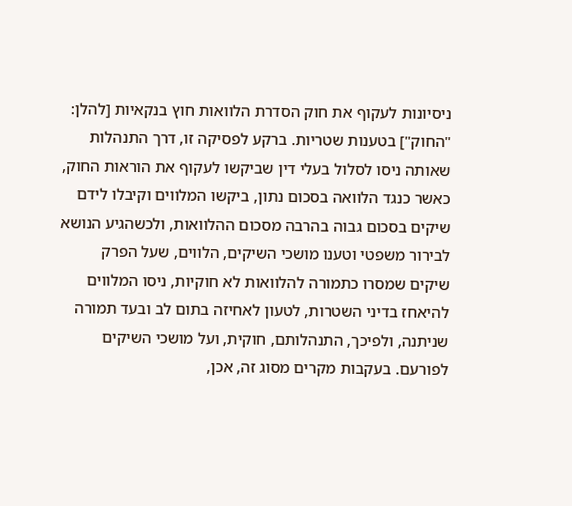ניסיונות לעקוף את חוק הסדרת הלוואות חוץ בנקאיות [להלן: "החוק"] בטענות שטריות. ברקע לפסיקה זו, דרך התנהלות שאותה ניסו לסלול בעלי דין שביקשו לעקוף את הוראות החוק, כאשר כנגד הלוואה בסכום נתון, ביקשו המלווים וקיבלו לידם שיקים בסכום גבוה בהרבה מסכום ההלוואות, ולכשהגיע הנושא לבירור משפטי וטענו מושכי השיקים, הלווים, שעל הפרק שיקים שמסרו כתמורה להלוואות לא חוקיות, ניסו המלווים להיאחז בדיני השטרות, לטעון לאחיזה בתום לב ובעד תמורה שניתנה, ולפיכך, התנהלותם, חוקית, ועל מושכי השיקים לפורעם. בעקבות מקרים מסוג זה, אכן,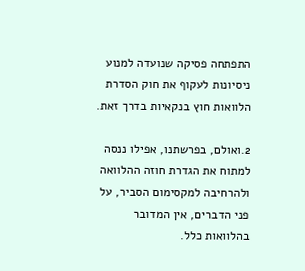התפתחה פסיקה שנועדה למנוע ניסיונות לעקוף את חוק הסדרת הלוואות חוץ בנקאיות בדרך זאת.

2.ואולם, בפרשתנו, אפילו ננסה למתוח את הגדרת חוזה ההלוואה ולהרחיבה למקסימום הסביר, על פני הדברים, אין המדובר בהלוואות כלל.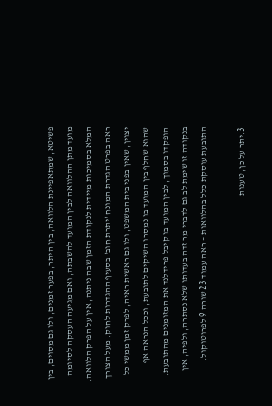פשיטא, שמתאפיינת הלוואה, בין היתר, בפער זמנים, ולו גם מסוים, בין מועד מתן ההלוואה לבין המועד להשבתה, ואם מגיעה העסקה לסיומה המלא בסמיכות מיידית לנקודת הזמן שבה ניתנה, אין על הפרק הלוואה. ראה בפרט הגדרת המונח 'יתרת חוב' בסעיף ההגדרות לחוק. מעל הצורך יצוין, שאין בפני בית המשפט, ולו גם ראשית ראיה, לפרק זמן ממשי כל שהוא שחלף בין המועד בו נמסרו השיקים לתובעת, וככל הנראה אף הופקדו בסמוך, לבין המועד בו קיבל פרידלנד את המזומנים מהתובעת. בנקודה זו שימת לב גם לדברי מר זדה בעדותו שלא נסתרה, ולפיה, אין התובעת עוסקת כלל בהלוואות – ראה עמוד 23 שורה 9 לפרוטוקול.

3.יתר על כן, טענות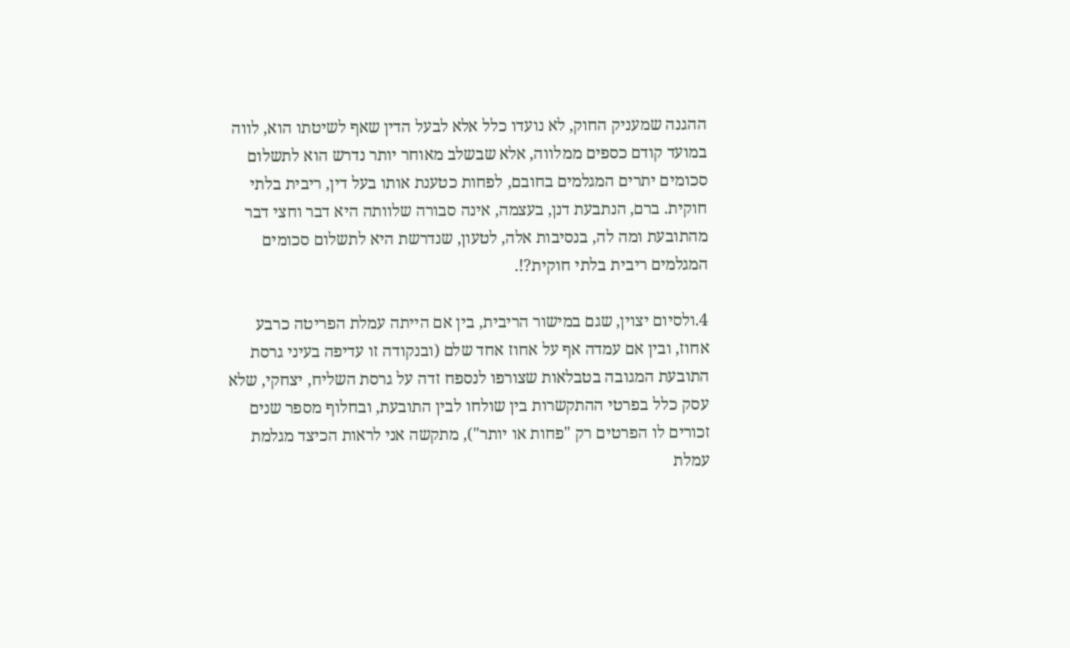ההגנה שמעניק החוק, לא נועדו כלל אלא לבעל הדין שאף לשיטתו הוא, לווה במועד קודם כספים ממלווה, אלא שבשלב מאוחר יותר נדרש הוא לתשלום סכומים יתרים המגלמים בחובם, לפחות כטענת אותו בעל דין, ריבית בלתי חוקית. ברם, הנתבעת דנן, בעצמה, אינה סבורה שלוותה היא דבר וחצי דבר מהתובעת ומה לה, בנסיבות אלה, לטעון, שנדרשת היא לתשלום סכומים המגלמים ריבית בלתי חוקית?!.

4.ולסיום יצוין, שגם במישור הריבית, בין אם הייתה עמלת הפריטה כרבע אחוז, ובין אם עמדה אף על אחוז אחד שלם (ובנקודה זו עדיפה בעיני גרסת התובעת המגובה בטבלאות שצורפו לנספח זדה על גרסת השליח, יצחקי, שלא עסק כלל בפרטי ההתקשרות בין שולחו לבין התובעת, ובחלוף מספר שנים זכורים לו הפרטים רק "פחות או יותר"), מתקשה אני לראות הכיצד מגלמת עמלת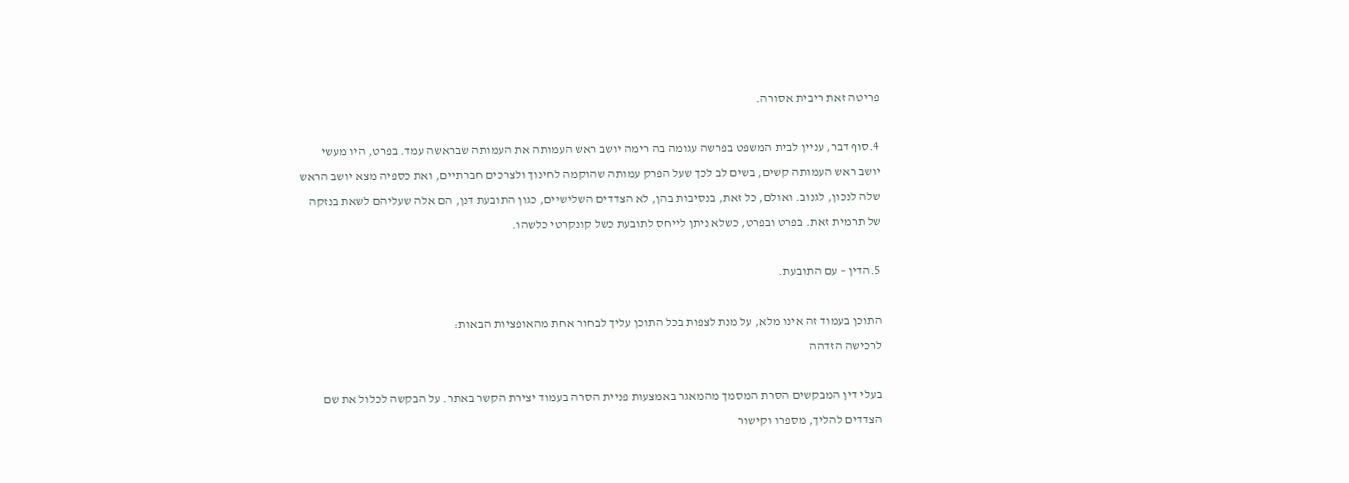פריטה זאת ריבית אסורה.

4.סוף דבר, עניין לבית המשפט בפרשה עגומה בה רימה יושב ראש העמותה את העמותה שבראשה עמד. בפרט, היו מעשי יושב ראש העמותה קשים, בשים לב לכך שעל הפרק עמותה שהוקמה לחינוך ולצרכים חברתיים, ואת כספיה מצא יושב הראש שלה לנכון, לגנוב. ואולם, כל זאת, בנסיבות בהן, לא הצדדים השלישיים, כגון התובעת דנן, הם אלה שעליהם לשאת בנזקה של תרמית זאת. בפרט ובפרט, כשלא ניתן לייחס לתובעת כשל קונקרטי כלשהו.

5.הדין – עם התובעת.

התוכן בעמוד זה אינו מלא, על מנת לצפות בכל התוכן עליך לבחור אחת מהאופציות הבאות:
לרכישה הזדהה

בעלי דין המבקשים הסרת המסמך מהמאגר באמצעות פניית הסרה בעמוד יצירת הקשר באתר. על הבקשה לכלול את שם הצדדים להליך, מספרו וקישור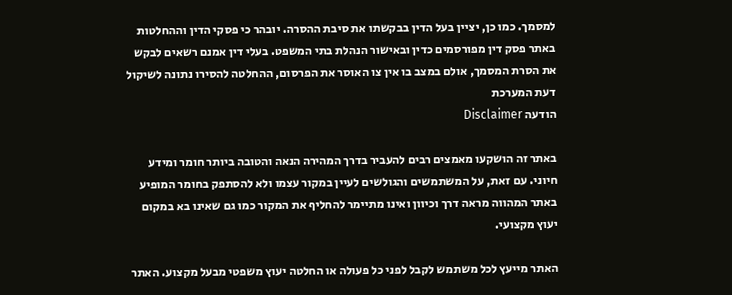למסמך. כמו כן, יציין בעל הדין בבקשתו את סיבת ההסרה. יובהר כי פסקי הדין וההחלטות באתר פסק דין מפורסמים כדין ובאישור הנהלת בתי המשפט. בעלי דין אמנם רשאים לבקש את הסרת המסמך, אולם במצב בו אין צו האוסר את הפרסום, ההחלטה להסירו נתונה לשיקול דעת המערכת
הודעה Disclaimer

באתר זה הושקעו מאמצים רבים להעביר בדרך המהירה הנאה והטובה ביותר חומר ומידע חיוני. עם זאת, על המשתמשים והגולשים לעיין במקור עצמו ולא להסתפק בחומר המופיע באתר המהווה מראה דרך וכיוון ואינו מתיימר להחליף את המקור כמו גם שאינו בא במקום יעוץ מקצועי.

האתר מייעץ לכל משתמש לקבל לפני כל פעולה או החלטה יעוץ משפטי מבעל מקצוע. האתר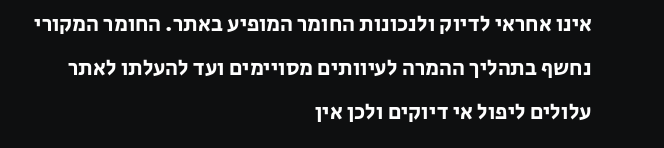אינו אחראי לדיוק ולנכונות החומר המופיע באתר. החומר המקורי נחשף בתהליך ההמרה לעיוותים מסויימים ועד להעלתו לאתר עלולים ליפול אי דיוקים ולכן אין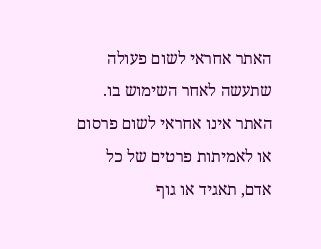האתר אחראי לשום פעולה שתעשה לאחר השימוש בו. האתר אינו אחראי לשום פרסום או לאמיתות פרטים של כל אדם, תאגיד או גוף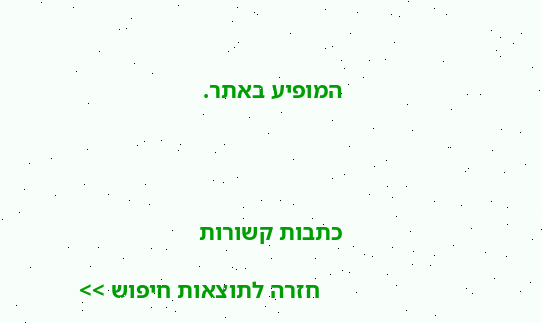המופיע באתר.




כתבות קשורות

    חזרה לתוצאות חיפוש >>